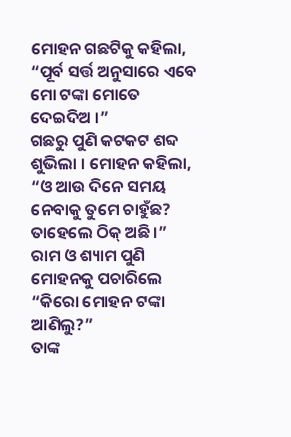ମୋହନ ଗଛଟିକୁ କହିଲା, “ପୂର୍ବ ସର୍ତ୍ତ ଅନୁସାରେ ଏବେ ମୋ ଟଙ୍କା ମୋତେ ଦେଇଦିଅ ।”
ଗଛରୁ ପୁଣି କଟକଟ ଶବ୍ଦ ଶୁଭିଲା । ମୋହନ କହିଲା, “ଓ ଆଉ ଦିନେ ସମୟ ନେବାକୁ ତୁମେ ଚାହୁଁଛ? ତାହେଲେ ଠିକ୍ ଅଛି ।”
ରାମ ଓ ଶ୍ୟାମ ପୁଣି ମୋହନକୁ ପଚାରିଲେ “କିରୋ ମୋହନ ଟଙ୍କା ଆଣିଲୁ?”
ତାଙ୍କ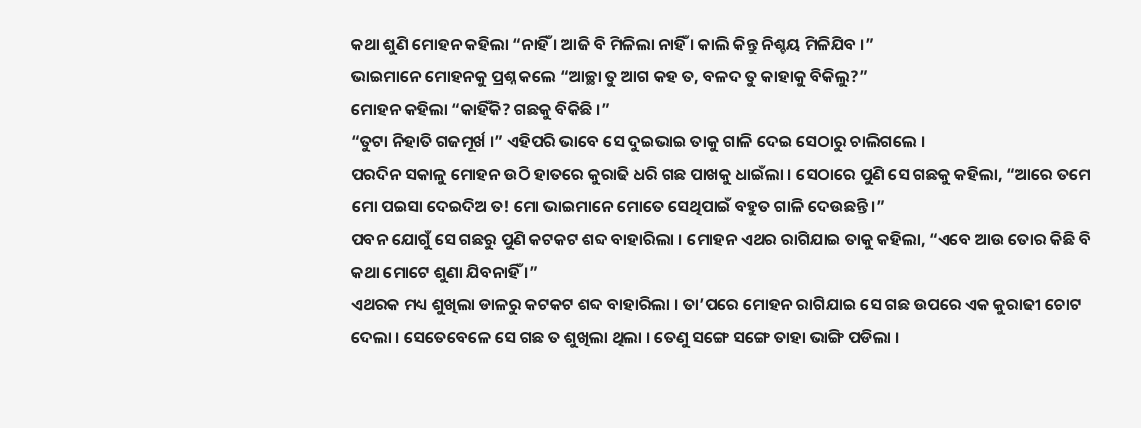କଥା ଶୁଣି ମୋହନ କହିଲା “ନାହିଁ । ଆଜି ବି ମିଳିଲା ନାହିଁ । କାଲି କିନ୍ତୁ ନିଶ୍ଚୟ ମିଳିଯିବ ।”
ଭାଇମାନେ ମୋହନକୁ ପ୍ରଶ୍ନ କଲେ “ଆଚ୍ଛା ତୁ ଆଗ କହ ତ, ବଳଦ ତୁ କାହାକୁ ବିକିଲୁ?”
ମୋହନ କହିଲା “କାହିଁକି? ଗଛକୁ ବିକିଛି ।”
“ତୁଟା ନିହାତି ଗଜମୂର୍ଖ ।” ଏହିପରି ଭାବେ ସେ ଦୁଇଭାଇ ତାକୁ ଗାଳି ଦେଇ ସେଠାରୁ ଚାଲିଗଲେ ।
ପରଦିନ ସକାଳୁ ମୋହନ ଉଠି ହାତରେ କୁରାଢି ଧରି ଗଛ ପାଖକୁ ଧାଇଁଲା । ସେଠାରେ ପୁଣି ସେ ଗଛକୁ କହିଲା, “ଆରେ ତମେ ମୋ ପଇସା ଦେଇଦିଅ ତ! ମୋ ଭାଇମାନେ ମୋତେ ସେଥିପାଇଁ ବହୁତ ଗାଳି ଦେଉଛନ୍ତି ।”
ପବନ ଯୋଗୁଁ ସେ ଗଛରୁ ପୁଣି କଟକଟ ଶବ୍ଦ ବାହାରିଲା । ମୋହନ ଏଥର ରାଗିଯାଇ ତାକୁ କହିଲା, “ଏବେ ଆଉ ତୋର କିଛି ବି କଥା ମୋଟେ ଶୁଣା ଯିବନାହିଁ ।”
ଏଥରକ ମଧ୍ୟ ଶୁଖିଲା ଡାଳରୁ କଟକଟ ଶବ୍ଦ ବାହାରିଲା । ତା’ପରେ ମୋହନ ରାଗିଯାଇ ସେ ଗଛ ଉପରେ ଏକ କୁରାଢୀ ଚୋଟ ଦେଲା । ସେତେବେଳେ ସେ ଗଛ ତ ଶୁଖିଲା ଥିଲା । ତେଣୁ ସଙ୍ଗେ ସଙ୍ଗେ ତାହା ଭାଙ୍ଗି ପଡିଲା ।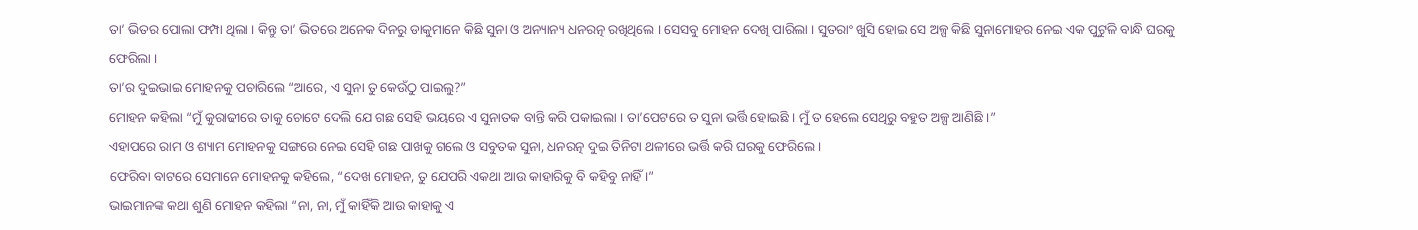ତା’ ଭିତର ପୋଲା ଫମ୍ପା ଥିଲା । କିନ୍ତୁ ତା’ ଭିତରେ ଅନେକ ଦିନରୁ ଡାକୁମାନେ କିଛି ସୁନା ଓ ଅନ୍ୟାନ୍ୟ ଧନରତ୍ନ ରଖିଥିଲେ । ସେସବୁ ମୋହନ ଦେଖି ପାରିଲା । ସୁତରାଂ ଖୁସି ହୋଇ ସେ ଅଳ୍ପ କିଛି ସୁନାମୋହର ନେଇ ଏକ ପୁଟୁଳି ବାନ୍ଧି ଘରକୁ ଫେରିଲା ।
ତା’ର ଦୁଇଭାଇ ମୋହନକୁ ପଚାରିଲେ “ଆରେ, ଏ ସୁନା ତୁ କେଉଁଠୁ ପାଇଲୁ?”
ମୋହନ କହିଲା “ମୁଁ କୁରାଢୀରେ ତାକୁ ଚୋଟେ ଦେଲି ଯେ ଗଛ ସେହି ଭୟରେ ଏ ସୁନାତକ ବାନ୍ତି କରି ପକାଇଲା । ତା’ପେଟରେ ତ ସୁନା ଭର୍ତ୍ତି ହୋଇଛି । ମୁଁ ତ ହେଲେ ସେଥିରୁ ବହୁତ ଅଳ୍ପ ଆଣିଛି ।”
ଏହାପରେ ରାମ ଓ ଶ୍ୟାମ ମୋହନକୁ ସଙ୍ଗରେ ନେଇ ସେହି ଗଛ ପାଖକୁ ଗଲେ ଓ ସବୁତକ ସୁନା, ଧନରତ୍ନ ଦୁଇ ତିନିଟା ଥଳୀରେ ଭର୍ତ୍ତି କରି ଘରକୁ ଫେରିଲେ ।
ଫେରିବା ବାଟରେ ସେମାନେ ମୋହନକୁ କହିଲେ, “ଦେଖ ମୋହନ, ତୁ ଯେପରି ଏକଥା ଆଉ କାହାରିକୁ ବି କହିବୁ ନାହିଁ ।”
ଭାଇମାନଙ୍କ କଥା ଶୁଣି ମୋହନ କହିଲା “ନା, ନା, ମୁଁ କାହିଁକି ଆଉ କାହାକୁ ଏ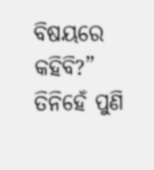ବିଷୟରେ କହିବି?”
ତିନିହେଁ ପୁଣି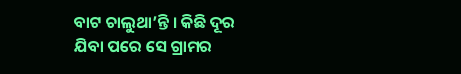ବାଟ ଚାଲୁଥା’ନ୍ତି । କିଛି ଦୂର ଯିବା ପରେ ସେ ଗ୍ରାମର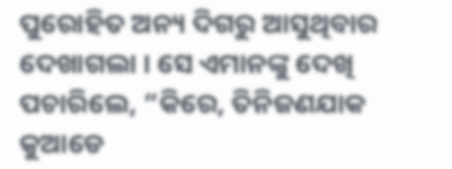ପୁରୋହିତ ଅନ୍ୟ ଦିଗରୁ ଆସୁଥିବାର ଦେଖାଗଲା । ସେ ଏମାନଙ୍କୁ ଦେଖି ପଚାରିଲେ, “କିରେ, ତିନିଜଣଯାକ କୁଆଡେ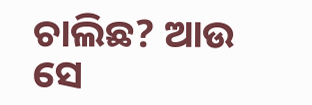ଚାଲିଛ? ଆଉ ସେ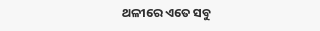ଥଳୀରେ ଏତେ ସବୁ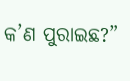କ’ଣ ପୁରାଇଛ?”